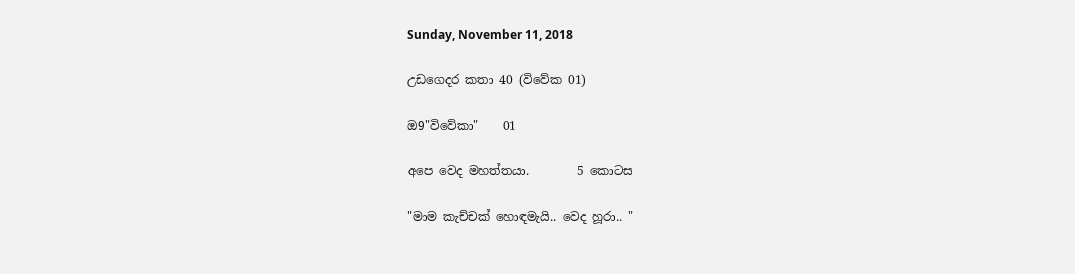Sunday, November 11, 2018

උඩගෙදර කතා 40 (විවේක 01)

ඔ9"විවේකා"    01

අපෙ වෙද මහත්තයා.        5 කොටස

"මාම කැච්චක් හොඳමැයි.. වෙද හූරා.. "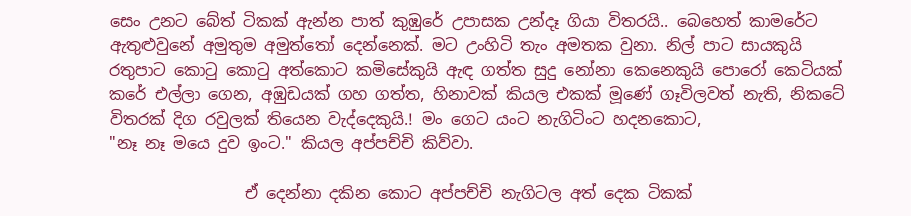සෙං උනට බේත් ටිකක් ඇන්න පාත් කුඹුරේ උපාසක උන්දෑ ගියා විතරයි.. බෙහෙත් කාමරේට ඇතුළුවුනේ අමුතුම අමුත්තෝ දෙන්නෙක්. මට උංහිටි තැං අමතක වුනා. නිල් පාට සායකුයි රතුපාට කොටු කොටු අත්කොට කමිසේකුයි ඇඳ ගත්ත සුදු නෝනා කෙනෙකුයි පොරෝ කෙටියක් කරේ එල්ලා ගෙන, අඹුඩයක් ගහ ගත්ත, හිනාවක් කියල එකක් මූණේ ගෑවිලවත් නැති, නිකටේ විතරක් දිග රවුලක් තියෙන වැද්දෙකුයි.! මං ගෙට යංට නැගිටිංට හදනකොට,
"නෑ නෑ මයෙ දුව ඉංට." කියල අප්පච්චි කිව්වා.

                 ඒ දෙන්නා දකින කොට අප්පච්චි නැගිටල අත් දෙක ටිකක්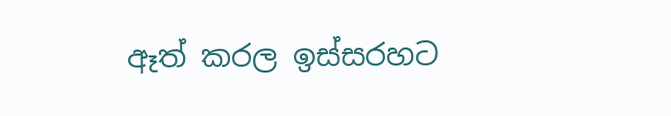ඈත් කරල ඉස්සරහට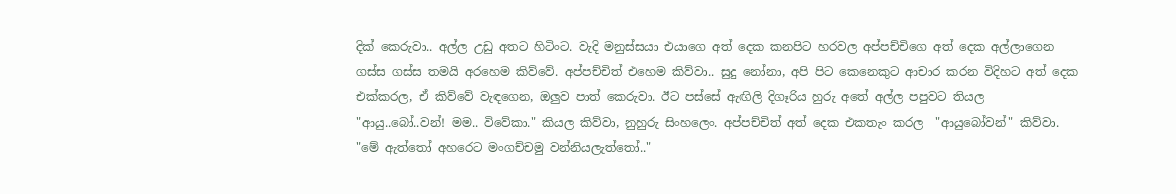දික් කෙරුවා.. අල්ල උඩු අතට හිටිංට. වැදි මනුස්සයා එයාගෙ අත් දෙක කනපිට හරවල අප්පච්චිගෙ අත් දෙක අල්ලාගෙන ගස්ස ගස්ස තමයි අරහෙම කිව්වේ. අප්පච්චිත් එහෙම කිව්වා.. සුදු නෝනා, අපි පිට කෙනෙකුට ආචාර කරන විදිහට අත් දෙක එක්කරල, ඒ කිව්වේ වැඳගෙන, ඔලුව පාත් කෙරුවා. ඊට පස්සේ ඇඟිලි දිගෑරිය හුරු අතේ අල්ල පපුවට තියල "ආයු..බෝ..වන්! මම.. විවේකා." කියල කිව්වා, නුහුරු සිංහලෙං. අප්පච්චිත් අත් දෙක එකතැං කරල  "ආයුබෝවන්" කිව්වා.
"මේ ඇත්තෝ අහරෙට මංගච්චමු වන්නියලැත්තෝ.."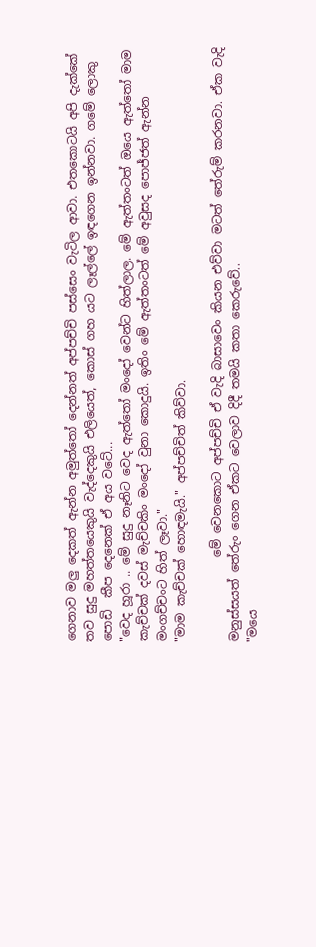ගෙනාව මලු දෙකත් ඇන්න අමුත්තෝ දෙන්නත් අප්පච්චි පස්සෙං වැටිල ආවා. එතකොටයි අපි දැක්කේ තව සුදු මහත්තයෙකුයි වැද්දෙකුයි එලියෙත්, කොස් ගහ යට ලෑල්ලේ ඉඳගෙන ඉන්නවා. ගමේ ලොකු පොඩි  කීප දෙනෙක් ඒ අය වටේ...
"වෙද හූරා .. මේ සුදු නෑනිට වෙද ඇත්තෝ මංදෝ වෙන්ට හිත්ලාල. මේ ඇත්තංටත් ඔයෙ ඇත්තෝ මාම කැච්චක් දවස් මැච්චකිං මංදෝ වුනා කොදුයි. ඉතිං මේ ඇත්තංටත් මේ අවුසද පොජ්ජත් ඇන්න මංගච්චංට හිත් ලෑවා."
"මාම කැච්චක් හොඳමැයි." අප්පච්චිත් කිව්වා.

              මේ වෙනකොට අප්පච්චි ඒ වැදි බාසාවෙං කියන එව්වා මටත් තේරුම් කරනවා. ඒක වැදි මනුස්සයත් තේරුං ගෙන ඒකට වෙලාව දිදී තමයි කතා කෙරුවේ..
"මයෙ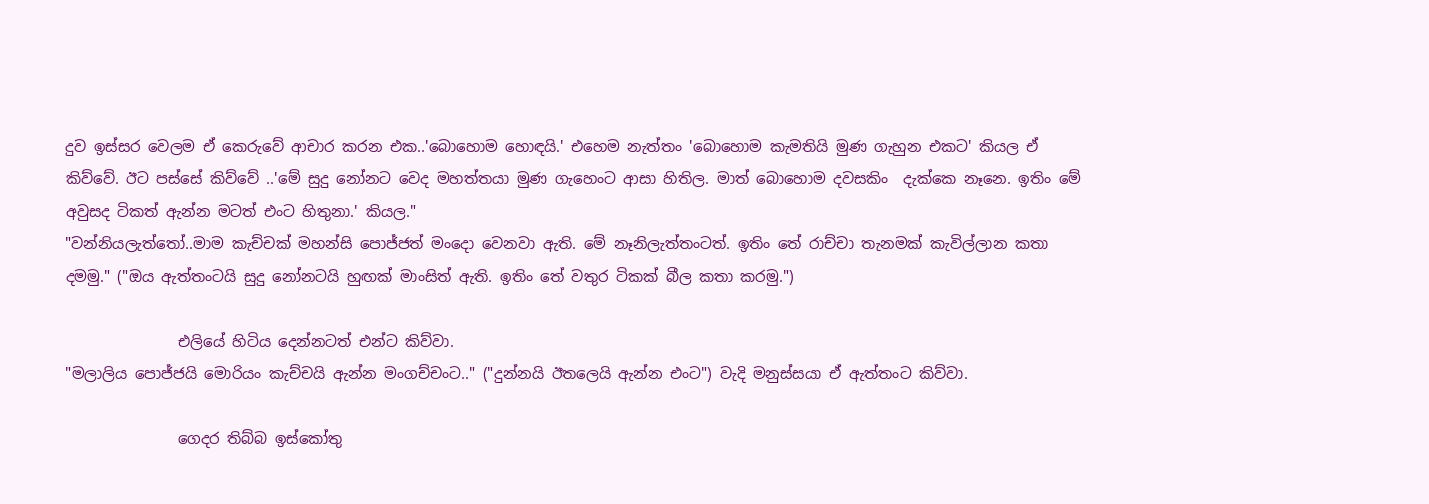දුව ඉස්සර වෙලම ඒ කෙරුවේ ආචාර කරන එක..'බොහොම හොඳයි.' එහෙම නැත්තං 'බොහොම කැමතියි මුණ ගැහුන එකට' කියල ඒ කිව්වේ. ඊට පස්සේ කිව්වේ ..'මේ සුදු නෝනට වෙද මහත්තයා මුණ ගැහෙංට ආසා හිතිල. මාත් බොහොම දවසකිං  දැක්කෙ නෑනෙ. ඉතිං මේ අවුසද ටිකත් ඇන්න මටත් එංට හිතුනා.' කියල."
"වන්නියලැත්තෝ..මාම කැච්චක් මහන්සි පොජ්ජත් මංදො වෙනවා ඇති. මේ නෑනිලැත්තංටත්. ඉතිං තේ රාච්චා තැනමක් කැවිල්ලාන කතා දමමු." ("ඔය ඇත්තංටයි සුදු නෝනටයි හුඟක් මාංසිත් ඇති. ඉතිං තේ වතුර ටිකක් බීල කතා කරමු.")

               එලියේ හිටිය දෙන්නටත් එන්ට කිව්වා.
"මලාලිය පොජ්ජයි මොරියං කැච්චයි ඇන්න මංගච්චංට.." ("දුන්නයි ඊතලෙයි ඇන්න එංට") වැදි මනුස්සයා ඒ ඇත්තංට කිව්වා.

               ගෙදර තිබ්බ ඉස්කෝතු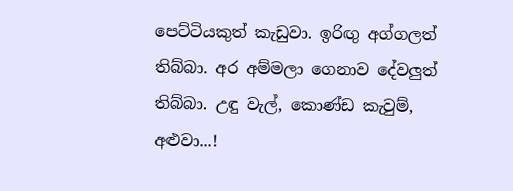පෙට්ටියකුත් කැඩුවා. ඉරිඟු අග්ගලත් තිබ්බා. අර අම්මලා ගෙනාව දේවලුත් තිබ්බා. උඳු වැල්, කොණ්ඩ කැවුම්, අළුවා...!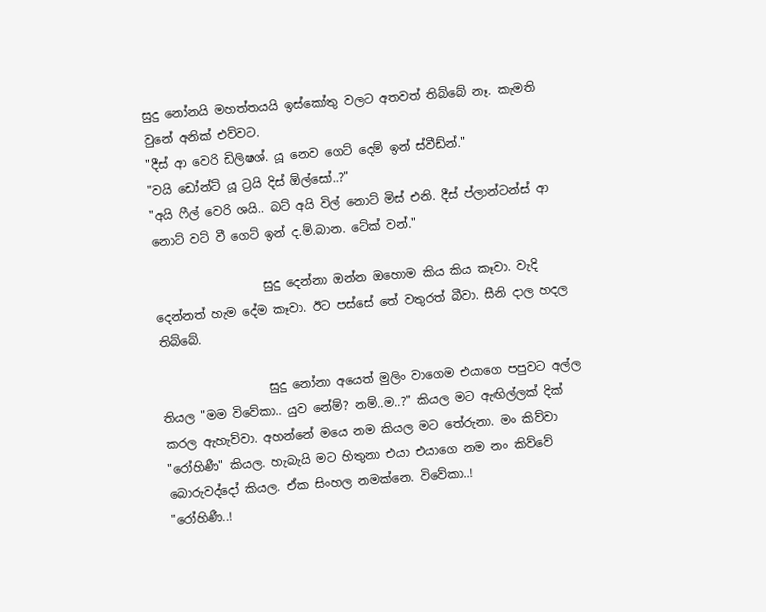සුදු නෝනයි මහත්තයයි ඉස්කෝතු වලට අතවත් තිබ්බේ නෑ. කැමති වුනේ අනික් එව්වට.
"දීස් ආ වෙරි ඩිලිෂශ්. යූ නෙව ගෙට් දෙම් ඉන් ස්වීඩ්න්."
"වයි ඩෝන්ට් යූ ට්‍රයි දිස් ඕල්සෝ..?"
"අයි ෆීල් වෙරි ශයි.. බට් අයි විල් නොට් මිස් එනි. දීස් ප්ලාන්ටන්ස් ආ නොට් වට් වී ගෙට් ඉන් ද.ම්.බාන. ටේක් වන්."

                  සුදු දෙන්නා ඔන්න ඔහොම කිය කිය කෑවා. වැදි දෙන්නත් හැම දේම කෑවා. ඊට පස්සේ තේ වතුරත් බීවා. සීනි දාල හදල තිබ්බේ.

                  සුදු නෝනා අයෙත් මුලිං වාගෙම එයාගෙ පපුවට අල්ල තියල "මම විවේකා.. යුව නේම්? නම්..ම..?" කියල මට ඇඟිල්ලක් දික් කරල ඇහැව්වා. අහන්නේ මයෙ නම කියල මට තේරුනා. මං කිව්වා "රෝහිණී" කියල. හැබැයි මට හිතුනා එයා එයාගෙ නම නං කිව්වේ බොරුවද්දෝ කියල. ඒක සිංහල නමක්නෙ. විවේකා..!
"රෝහිණී..!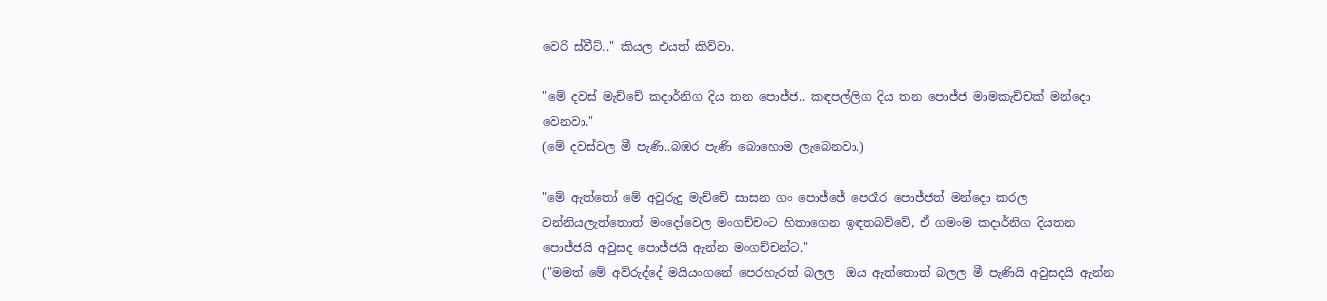වෙරි ස්වීට්.." කියල එයත් කිව්වා.

"මේ දවස් මැච්චේ කදාර්නිග දිය තන පොජ්ජ.. කඳපල්ලිග දිය තන පොජ්ජ මාමකැච්චක් මන්දො වෙනවා."
(මේ දවස්වල මී පැණි..බඹර පැණි බොහොම ලැබෙනවා.)

"මේ ඇත්තෝ මේ අවුරුදු මැච්චේ සාසන ගං පොජ්ජේ පෙරෑර පොජ්ජත් මන්දො කරල වන්නියලැත්තොත් මංදෝවෙල මංගච්චංට හිතාගෙන ඉඳතබව්වේ, ඒ ගමංම කදාර්නිග දියතන පොජ්ජයි අවුසද පොජ්ජයි ඇන්න මංගච්චන්ට."
("මමත් මේ අව්රුද්දේ මයියංගනේ පෙරහැරත් බලල  ඔය ඇත්තොත් බලල මී පැණියි අවුසදයි ඇන්න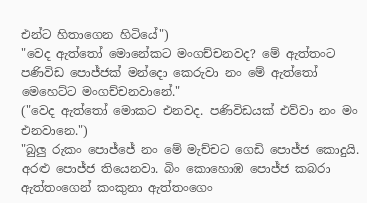එන්ට හිතාගෙන හිටියේ")
"වෙද ඇත්තෝ මොනේකට මංගච්චනවද? මේ ඇත්තංට පණිවිඩ පොජ්ජක් මන්දො කෙරුවා නං මේ ඇත්තෝ මෙහෙට්ට මංගච්චනවානේ."
("වෙද ඇත්තෝ මොකට එනවද. පණිවිඩයක් එව්වා නං මං එනවානෙ.")
"බුලු රුකං පොජ්ජේ නං මේ මැච්චට ගෙඩි පොජ්ජ කොදුයි. අරළු පොජ්ජ තියෙනවා. බිං කොහොඹ පොජ්ජ කබරා ඇත්තංගෙන් කංකුනා ඇත්තංගෙං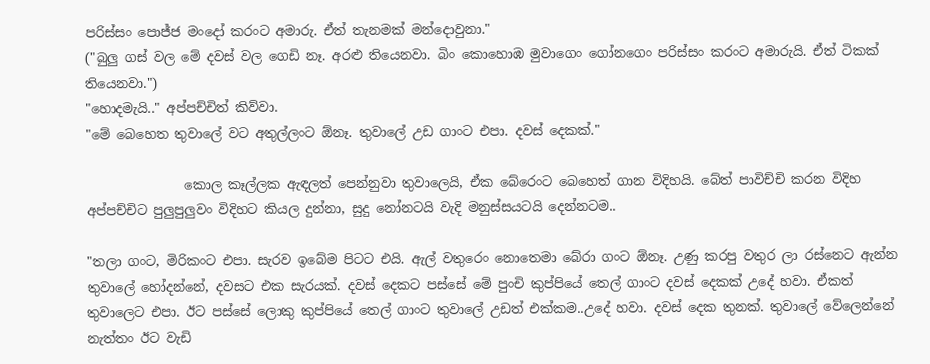පරිස්සං පොජ්ජ මංදෝ කරංට අමාරු. ඒත් තැනමක් මන්දොවුනා."
("බුලු ගස් වල මේ දවස් වල ගෙඩි නෑ. අරළු තියෙනවා. බිං කොහොඹ මුවාගෙං ගෝනගෙං පරිස්සං කරංට අමාරුයි. ඒත් ටිකක් තියෙනවා.")
"හොදමැයි.." අප්පච්චිත් කිව්වා.
"මේ බෙහෙත තුවාලේ වට අතුල්ලංට ඕනෑ. තුවාලේ උඩ ගාංට එපා. දවස් දෙකක්."

               කොල කෑල්ලක ඇඳලත් පෙන්නුවා තුවාලෙයි, ඒක බේරෙංට බෙහෙත් ගාන විදිහයි. බේත් පාවිච්චි කරන විදිහ අප්පච්චිට පුලුපුලුවං විදිහට කියල දුන්නා, සුදු නෝනටයි වැදි මනුස්සයටයි දෙන්නටම..

"තලා ගංට, මිරිකංට එපා. සැරව ඉබේම පිටට එයි. ඇල් වතුරෙං නොතෙමා බේරා ගංට ඕනෑ. උණු කරපු වතුර ලා රස්නෙට ඇන්න තුවාලේ හෝදන්නේ, දවසට එක සැරයක්. දවස් දෙකට පස්සේ මේ පුංචි කුප්පියේ තෙල් ගාංට දවස් දෙකක් උදේ හවා. ඒකත් තුවාලෙට එපා. ඊට පස්සේ ලොකු කුප්පියේ තෙල් ගාංට තුවාලේ උඩත් එක්කම..උදේ හවා. දවස් දෙක තුනක්. තුවාලේ වේලෙන්නේ නැත්තං ඊට වැඩි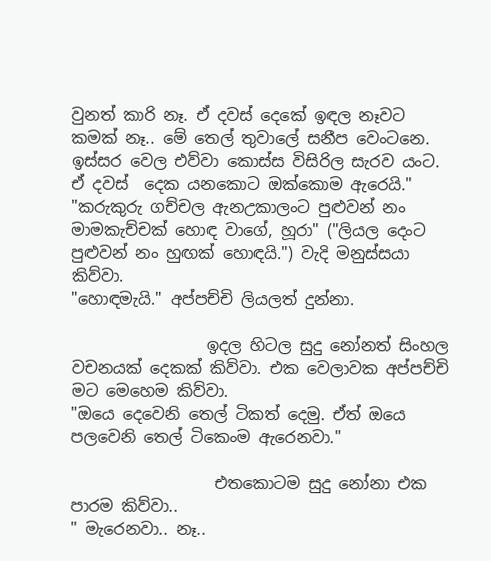වුනත් කාරි නෑ. ඒ දවස් දෙකේ ඉඳල නෑවට කමක් නෑ.. මේ තෙල් තුවාලේ සනීප වෙංටනෙ. ඉස්සර වෙල එව්වා කොස්ස විසිරිල සැරව යංට. ඒ දවස්  දෙක යනකොට ඔක්කොම ඇරෙයි."
"කරුකුරු ගච්චල ඇනඋකාලංට පුළුවන් නං මාමකැච්චක් හොඳ වාගේ, හූරා" ("ලියල දෙංට පුළුවන් නං හුඟක් හොඳයි.") වැදි මනුස්සයා කිව්වා.
"හොඳමැයි." අප්පච්චි ලියලත් දුන්නා.

                 ඉදල හිටල සුදු නෝනත් සිංහල වචනයක් දෙකක් කිව්වා. එක වෙලාවක අප්පච්චි මට මෙහෙම කිව්වා.
"ඔයෙ දෙවෙනි තෙල් ටිකත් දෙමු. ඒත් ඔයෙ පලවෙනි තෙල් ටිකෙංම ඇරෙනවා."

                  එතකොටම සුදු නෝනා එක පාරම කිව්වා..
" මැරෙනවා.. නෑ..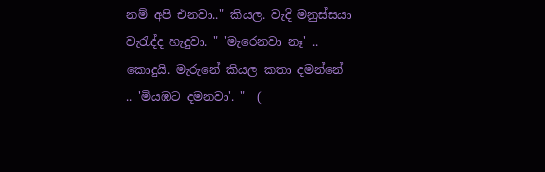නම් අපි එනවා.." කියල. වැදි මනුස්සයා වැරැද්ද හැදුවා. " 'මැරෙනවා නෑ' .. කොදුයි. මැරුනේ කියල කතා දමන්නේ  .. 'මියඹට දමනවා'. "  (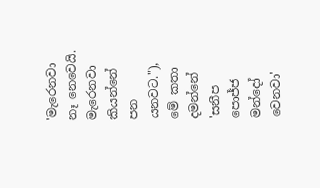'මැරෙනවා නෑ නෙවෙයි. මැරෙනවා කියන්නේ පන යනවට."), මේ කතා දමන්නේ 'සනීප පොජ්ජ මන්දෝ වෙනවා'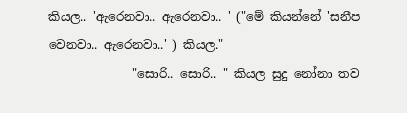කියල.. 'ඇරෙනවා.. ඇරෙනවා.. ' ("මේ කියන්නේ 'සනීප වෙනවා.. ඇරෙනවා..' ) කියල."
              "සොරි.. සොරි.. " කියල සුදු නෝනා තව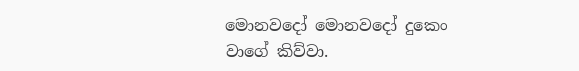මොනවදෝ මොනවදෝ දුකෙං වාගේ කිව්වා.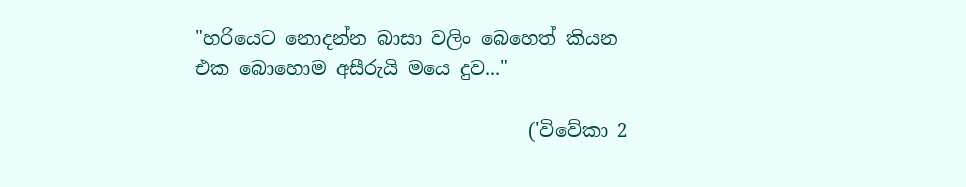"හරියෙට නොදන්න බාසා වලිං බෙහෙත් කියන එක බොහොම අසීරුයි මයෙ දුව..."

                                   ('විවේකා 2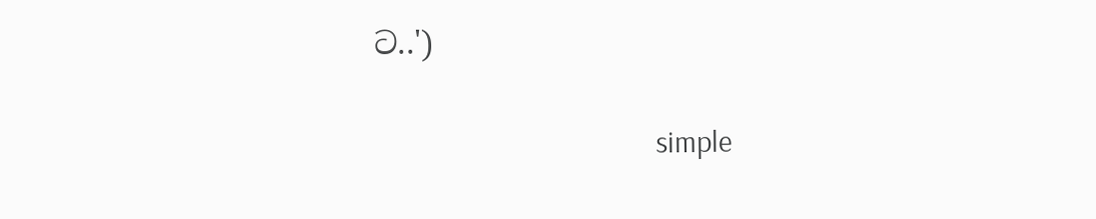ට..')

                                        simple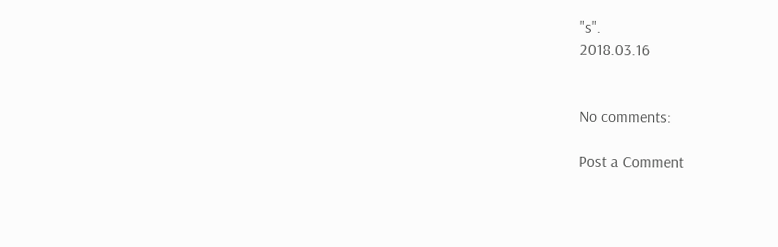"s".
2018.03.16


No comments:

Post a Comment